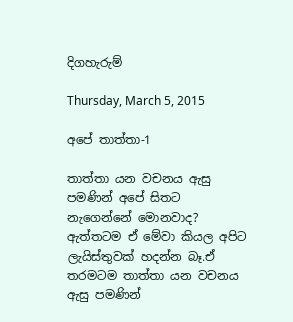දිගහැරුම්

Thursday, March 5, 2015

අපේ තාත්තා-1

තාත්තා යන වචනය ඇසු පමණින් අපේ සිතට නැගෙන්නේ මොනවාද? ඇත්තටම ඒ මේවා කියල අපිට ලැයිස්තුවක් හදන්න බෑ.ඒ තරමටම තාත්තා යන වචනය ඇසු පමණින්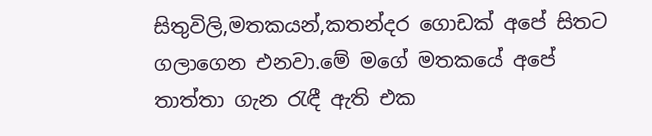සිතුවිලි,මතකයන්,කතන්දර ගොඩක් අපේ සිතට ගලාගෙන එනවා.මේ මගේ මතකයේ අපේ තාත්තා ගැන රැඳී ඇති එක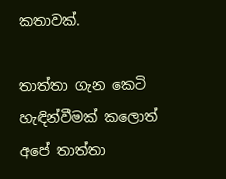කතාවක්.

තාත්තා ගැන කෙටි හැඳින්වීමක් කලොත් අපේ තාත්තා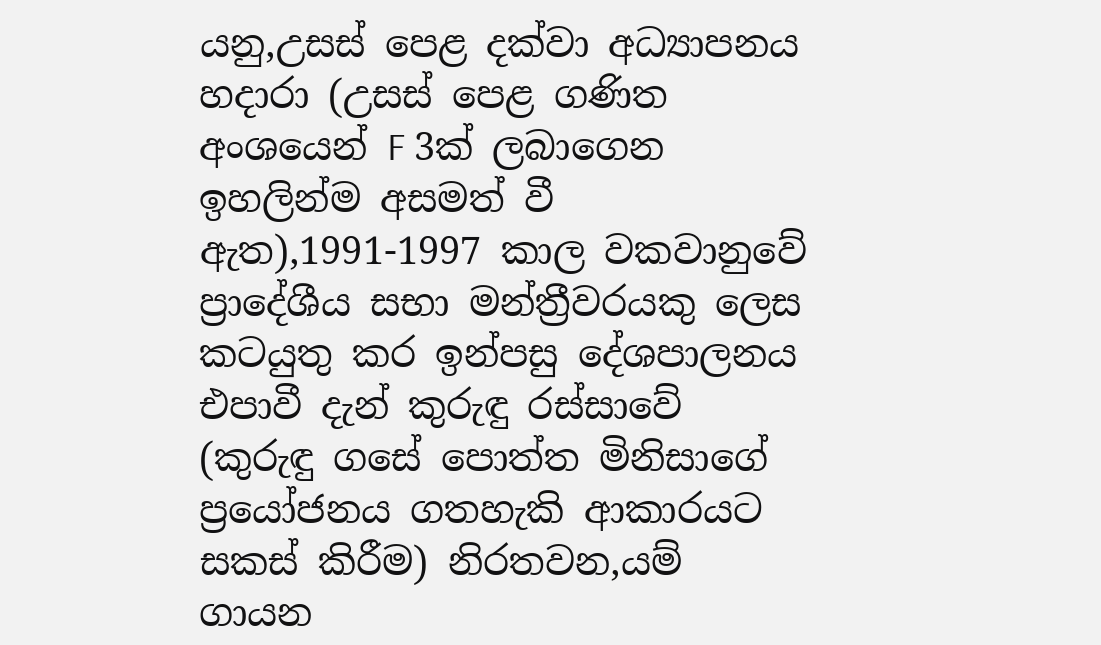යනු,උසස් පෙළ දක්වා අධ්‍යාපනය හදාරා (උසස් පෙළ ගණිත අංශයෙන් F 3ක් ලබාගෙන ඉහලින්ම අසමත් වී ඇත),1991-1997 කාල වකවානුවේ ප්‍රාදේශීය සභා මන්ත්‍රීවරයකු ලෙස කටයුතු කර ඉන්පසු දේශපාලනය එපාවී දැන් කුරුඳු රස්සාවේ (කුරුඳු ගසේ පොත්ත මිනිසාගේ ප්‍රයෝජනය ගතහැකි ආකාරයට සකස් කිරීම) නිරතවන,යම් ගායන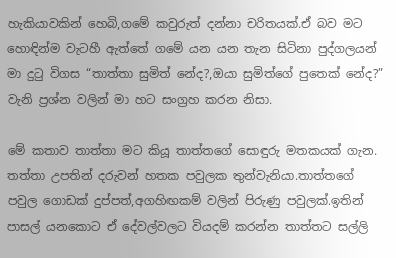හැකියාවකින් හෙබි,ගමේ කවුරුත් දන්නා චරිතයක්.ඒ බව මට හොඳින්ම වැටහී ඇත්තේ ගමේ යන යන තැන සිටිනා පුද්ගලයන් මා දුටු විගස “තාත්තා සුමිත් නේද?,ඔයා සුමිත්ගේ පුතෙක් නේද?” වැනි ප්‍රශ්න වලින් මා හට සංග්‍රහ කරන නිසා.

මේ කතාව තාත්තා මට කියූ තාත්තගේ සොඳුරු මතකයක් ගැන. තත්තා උපතින් දරුවන් හතක පවුලක තුන්වැනියා.තාත්තගේ පවුල ගොඩක් දුප්පත්,අගහිඟකම් වලින් පිරුණු පවුලක්.ඉතින් පාසල් යනකොට ඒ දේවල්වලට වියදම් කරන්න තාත්තට සල්ලි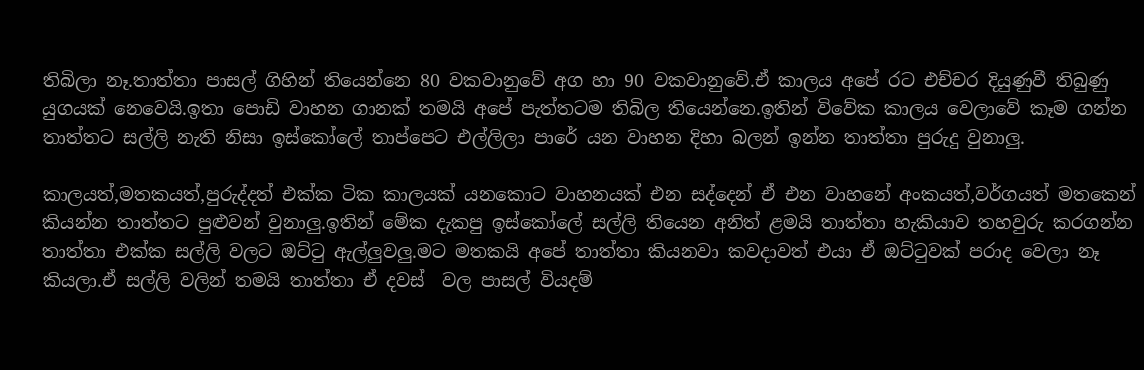තිබිලා නෑ.තාත්තා පාසල් ගිහින් තියෙන්නෙ 80 වකවානුවේ අග හා 90 වකවානුවේ.ඒ කාලය අපේ රට එච්චර දියුණුවී තිබුණු යුගයක් නෙවෙයි.ඉතා පොඩි වාහන ගානක් තමයි අපේ පැත්තටම තිබිල තියෙන්නෙ.ඉතින් විවේක කාලය වෙලාවේ කෑම ගන්න තාත්තට සල්ලි නැති නිසා ඉස්කෝලේ තාප්පෙට එල්ලිලා පාරේ යන වාහන දිහා බලන් ඉන්න තාත්තා පුරුදු වුනාලු.

කාලයත්,මතකයත්,පුරුද්දත් එක්ක ටික කාලයක් යනකොට වාහනයක් එන සද්දෙන් ඒ එන වාහනේ අංකයත්,වර්ගයත් මතකෙන් කියන්න තාත්තට පුළුවන් වුනාලු.ඉතින් මේක දැකපු ඉස්කෝලේ සල්ලි තියෙන අනිත් ළමයි තාත්තා හැකියාව තහවුරු කරගන්න තාත්තා එක්ක සල්ලි වලට ඔට්ටු ඇල්ලුවලු.මට මතකයි අපේ තාත්තා කියනවා කවදාවත් එයා ඒ ඔට්ටුවක් පරාද වෙලා නෑ කියලා.ඒ සල්ලි වලින් තමයි තාත්තා ඒ දවස්  වල පාසල් වියදම්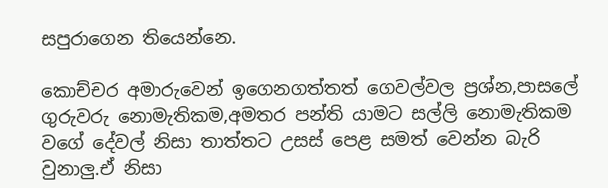සපුරාගෙන තියෙන්නෙ.

කොච්චර අමාරුවෙන් ඉගෙනගත්තත් ගෙවල්වල ප්‍රශ්න,පාසලේ ගුරුවරු නොමැතිකම,අමතර පන්ති යාමට සල්ලි නොමැතිකම වගේ දේවල් නිසා තාත්තට උසස් පෙළ සමත් වෙන්න බැරි වුනාලු.ඒ නිසා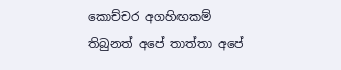කොච්චර අගහිඟකම් තිබුනත් අපේ තාත්තා අපේ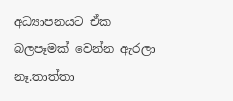අධ්‍යාපනයට ඒක බලපෑමක් වෙන්න ඇරලා නෑ.තාත්තා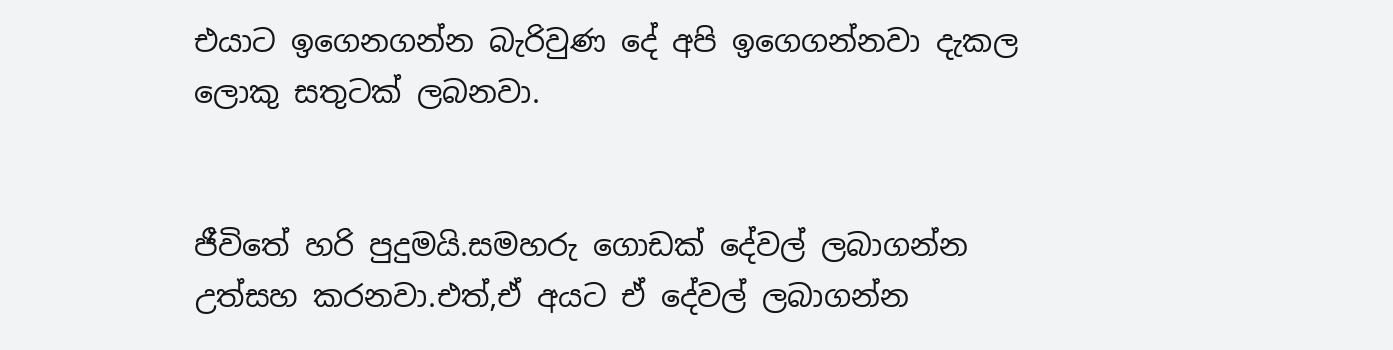එයාට ඉගෙනගන්න බැරිවුණ දේ අපි ඉගෙගන්නවා දැකල ලොකු සතුටක් ලබනවා.


ජීවිතේ හරි පුදුමයි.සමහරු ගොඩක් දේවල් ලබාගන්න උත්සහ කරනවා.එත්,ඒ අයට ඒ දේවල් ලබාගන්න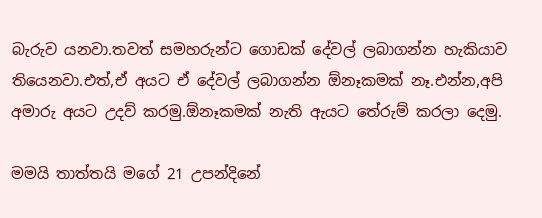බැරුව යනවා.තවත් සමහරුන්ට ගොඩක් දේවල් ලබාගන්න හැකියාව තියෙනවා.එත්,ඒ අයට ඒ දේවල් ලබාගන්න ඕනෑකමක් නෑ.එන්න,අපි අමාරු අයට උදව් කරමු.ඕනෑකමක් නැති ඇයට තේරුම් කරලා දෙමු.

මමයි තාත්තයි මගේ 21 උපන්දිනේ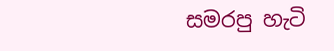සමරපු හැටි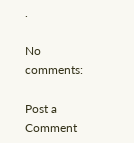.

No comments:

Post a Comment